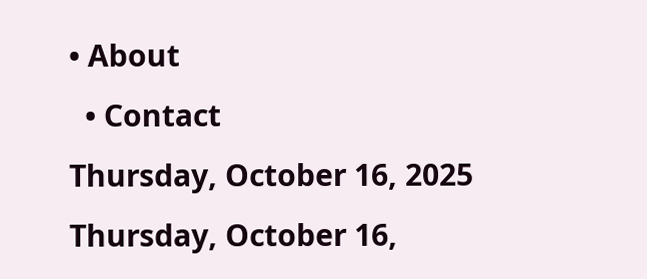• About
  • Contact
Thursday, October 16, 2025
Thursday, October 16,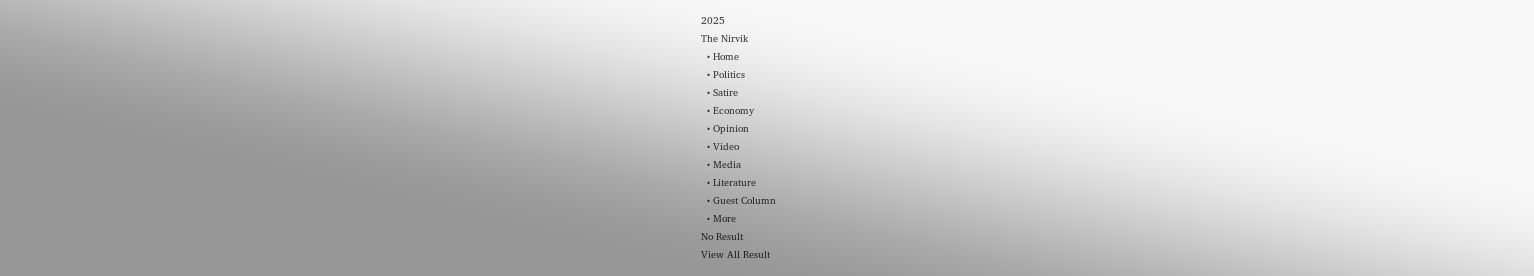2025
The Nirvik
  • Home
  • Politics
  • Satire
  • Economy
  • Opinion
  • Video
  • Media
  • Literature
  • Guest Column
  • More
No Result
View All Result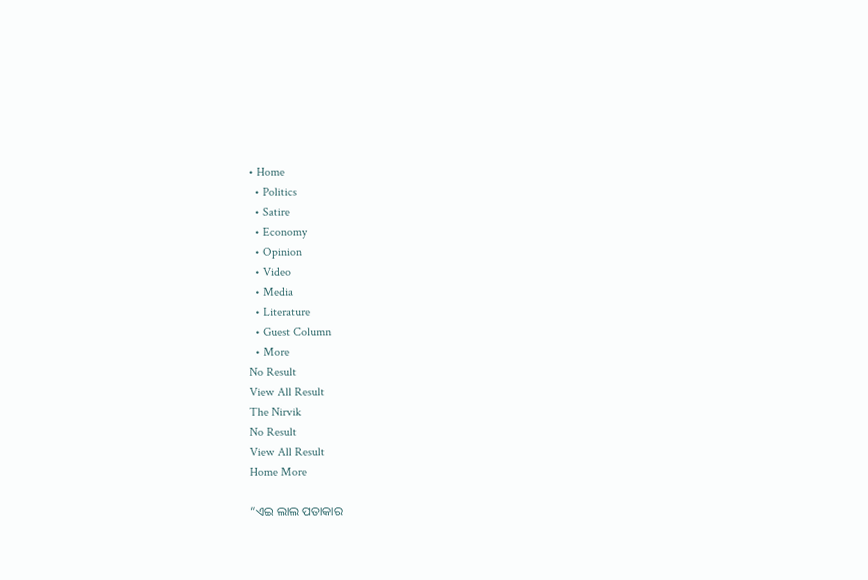• Home
  • Politics
  • Satire
  • Economy
  • Opinion
  • Video
  • Media
  • Literature
  • Guest Column
  • More
No Result
View All Result
The Nirvik
No Result
View All Result
Home More

“ଏଇ ଲାଲ ପତାକାର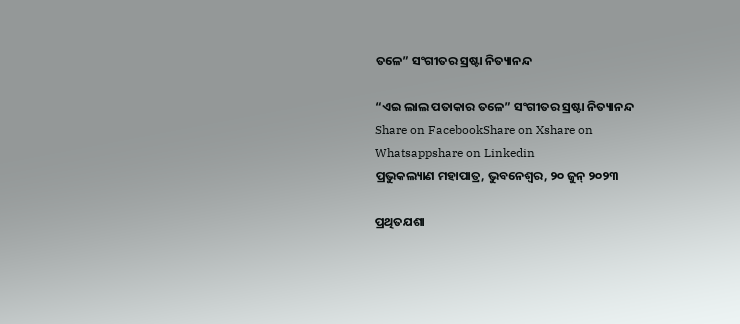ତଳେ” ସଂଗୀତର ସ୍ରଷ୍ଟା ନିତ୍ୟାନନ୍ଦ

“ଏଇ ଲାଲ ପତାକାର ତଳେ” ସଂଗୀତର ସ୍ରଷ୍ଟା ନିତ୍ୟାନନ୍ଦ
Share on FacebookShare on Xshare on Whatsappshare on Linkedin
ପ୍ରଭୁକଲ୍ୟାଣ ମହାପାତ୍ର, ଭୁବନେଶ୍ୱର, ୨୦ ଜୁନ୍ ୨୦୨୩

ପ୍ରଥିତଯଶା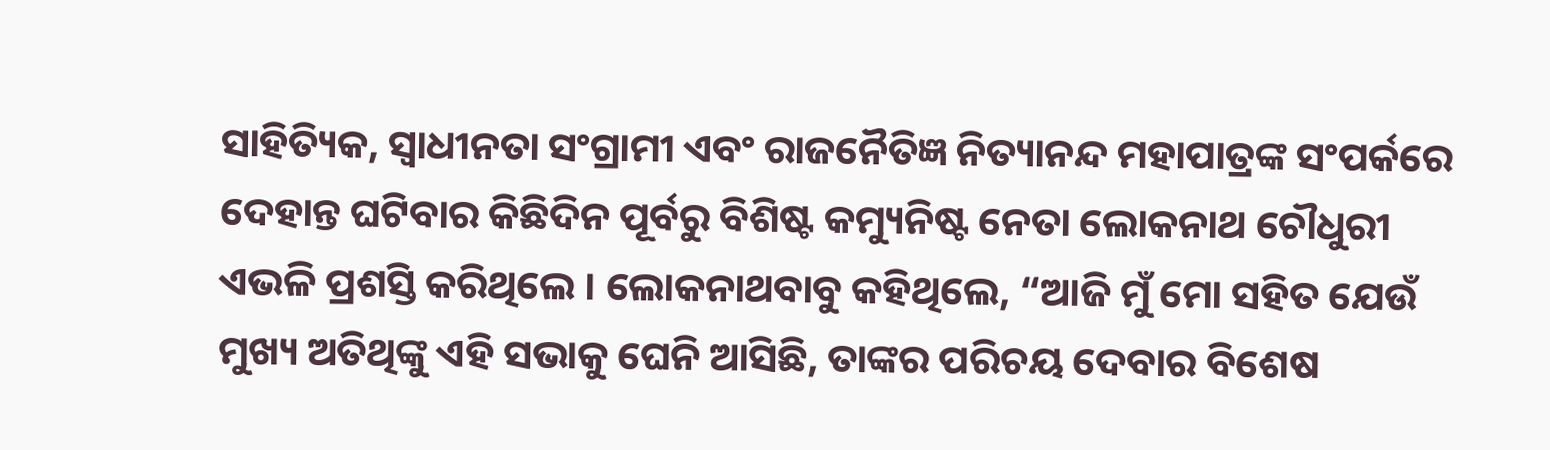ସାହିତ୍ୟିକ, ସ୍ୱାଧୀନତା ସଂଗ୍ରାମୀ ଏବଂ ରାଜନୈତିଜ୍ଞ ନିତ୍ୟାନନ୍ଦ ମହାପାତ୍ରଙ୍କ ସଂପର୍କରେ ଦେହାନ୍ତ ଘଟିବାର କିଛିଦିନ ପୂର୍ବରୁ ବିଶିଷ୍ଟ କମ୍ୟୁନିଷ୍ଟ ନେତା ଲୋକନାଥ ଚୌଧୁରୀ ଏଭଳି ପ୍ରଶସ୍ତି କରିଥିଲେ । ଲୋକନାଥବାବୁ କହିଥିଲେ, “ଆଜି ମୁଁ ମୋ ସହିତ ଯେଉଁ ମୁଖ୍ୟ ଅତିଥିଙ୍କୁ ଏହି ସଭାକୁ ଘେନି ଆସିଛି, ତାଙ୍କର ପରିଚୟ ଦେବାର ବିଶେଷ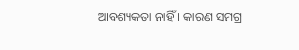ଆବଶ୍ୟକତା ନାହିଁ । କାରଣ ସମଗ୍ର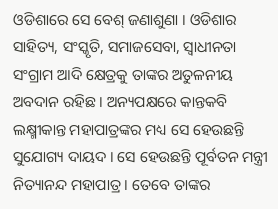ଓଡିଶାରେ ସେ ବେଶ୍ ଜଣାଶୁଣା । ଓଡିଶାର ସାହିତ୍ୟ, ସଂସ୍କୃତି, ସମାଜସେବା, ସ୍ୱାଧୀନତା ସଂଗ୍ରାମ ଆଦି କ୍ଷେତ୍ରକୁ ତାଙ୍କର ଅତୁଳନୀୟ ଅବଦାନ ରହିଛ । ଅନ୍ୟପକ୍ଷରେ କାନ୍ତକବି ଲକ୍ଷ୍ମୀକାନ୍ତ ମହାପାତ୍ରଙ୍କର ମଧ୍ୟ ସେ ହେଉଛନ୍ତି ସୁଯୋଗ୍ୟ ଦାୟଦ । ସେ ହେଉଛନ୍ତି ପୂର୍ବତନ ମନ୍ତ୍ରୀ ନିତ୍ୟାନନ୍ଦ ମହାପାତ୍ର । ତେବେ ତାଙ୍କର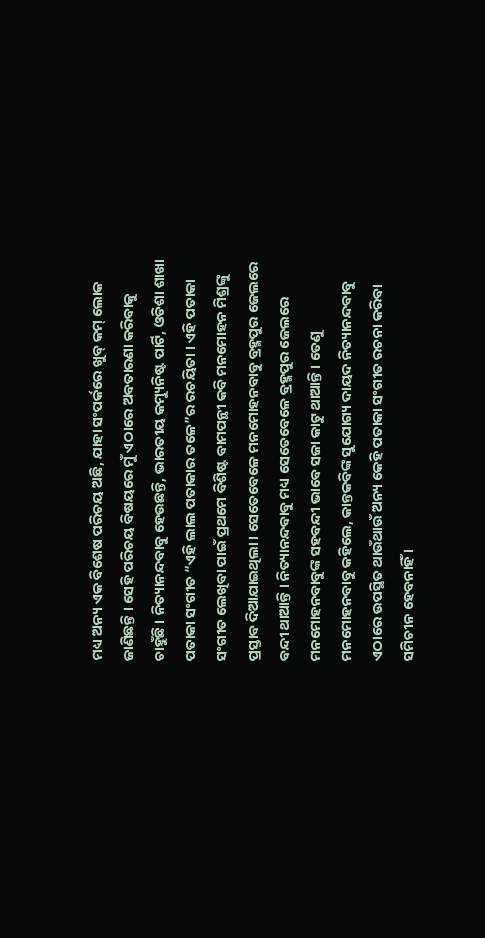ମଧ୍ୟ ଅନ୍ୟ ଏକ ବିଶେଷ ପରିଚୟ ଅଛି, ଯାହା ସଂପର୍କରେ ଖୁବ୍ କମ୍ ଲୋକ ଜାଣିଛନ୍ତି । ସେହି ପରିଚୟ ବିଷୟରେ ମୁଁ ଏଠାରେ ଅବତାରଣା କରିବାକୁ ଚାହୁଁଛି । ନିତ୍ୟାନନ୍ଦବାବୁ ହେଉଛନ୍ତି, ଭାରତୀୟ କମ୍ୟୁନିଷ୍ଟ ପାର୍ଟି, ଓଡିଶା ଶାଖା ପତାକା ସଂଗୀତ “ଏହି ଲାଲ ପତାକାର ତଳେ”ର ରଚୟିତା । ଏହି ପତାକା ସଂଗୀତ ଲେଖିବା ପାଇଁ ପ୍ରଥମେ ବିଶିଷ୍ଟ ବାମପନ୍ଥୀ କବି ମନମୋହନ ମିଶ୍ରଙ୍କୁ ପ୍ରସ୍ତାବ ଦିଆଯାଇଥିଲା । ସେତେବେଳେ ମନମୋହନବାବୁ ବ୍ରହ୍ମପୁର ଜେଲରେ ବନ୍ଦୀ ଥାଆନ୍ତି । ନିତ୍ୟାନନ୍ଦବାବୁ ମଧ୍ୟ ସେତେବେଳେ ବ୍ରହ୍ମପୁର ଜେଲରେ ମନମୋହନବାବୁଙ୍କ ସହବନ୍ଦୀ ଭାବେ ସଜା କାଟୁ ଥାଆନ୍ତି । ତେଣୁ ମନମୋହନବାବୁ କହିଲେ, କାନ୍ତକବିଙ୍କ ସୁଯୋଗ୍ୟ ଦାୟଦ ନିତ୍ୟାନନ୍ଦବାବୁ ଏଠାରେ ଉପସ୍ଥିତ ଥାଉଁଥାଉଁ ଅନ୍ୟ କେହି ପତାକା ସଂଗୀତ ରଚନା କରିବା ସମିଚୀନ ହେବନାହିଁ ।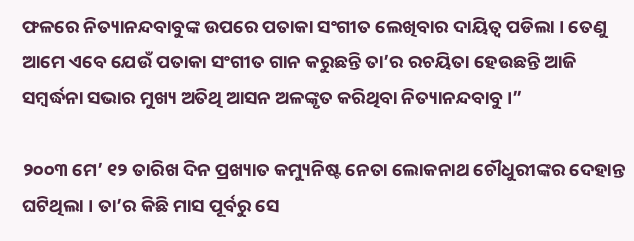ଫଳରେ ନିତ୍ୟାନନ୍ଦବାବୁଙ୍କ ଉପରେ ପତାକା ସଂଗୀତ ଲେଖିବାର ଦାୟିତ୍ୱ ପଡିଲା । ତେଣୁ ଆମେ ଏବେ ଯେଉଁ ପତାକା ସଂଗୀତ ଗାନ କରୁଛନ୍ତି ତା’ର ରଚୟିତା ହେଉଛନ୍ତି ଆଜି ସମ୍ବର୍ଦ୍ଧନା ସଭାର ମୁଖ୍ୟ ଅତିଥି ଆସନ ଅଳଙ୍କୃତ କରିଥିବା ନିତ୍ୟାନନ୍ଦବାବୁ ।”

୨୦୦୩ ମେ’ ୧୨ ତାରିଖ ଦିନ ପ୍ରଖ୍ୟାତ କମ୍ୟୁନିଷ୍ଟ ନେତା ଲୋକନାଥ ଚୌଧୁରୀଙ୍କର ଦେହାନ୍ତ ଘଟିଥିଲା । ତା’ର କିଛି ମାସ ପୂର୍ବରୁ ସେ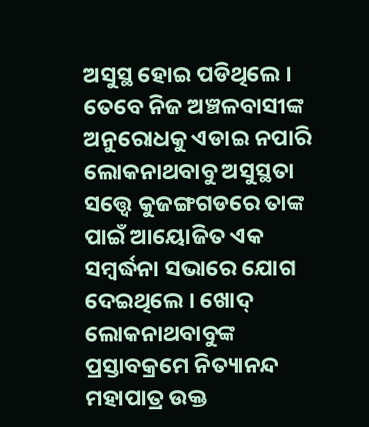ଅସୁସ୍ଥ ହୋଇ ପଡିଥିଲେ । ତେବେ ନିଜ ଅଞ୍ଚଳବାସୀଙ୍କ ଅନୁରୋଧକୁ ଏଡାଇ ନପାରି ଲୋକନାଥବାବୁ ଅସୁସ୍ଥତା ସତ୍ତ୍ୱେ କୁଜଙ୍ଗଗଡରେ ତାଙ୍କ ପାଇଁ ଆୟୋଜିତ ଏକ ସମ୍ବର୍ଦ୍ଧନା ସଭାରେ ଯୋଗ ଦେଇଥିଲେ । ଖୋଦ୍ ଲୋକନାଥବାବୁଙ୍କ ପ୍ରସ୍ତାବକ୍ରମେ ନିତ୍ୟାନନ୍ଦ ମହାପାତ୍ର ଉକ୍ତ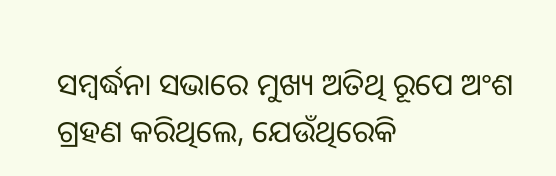ସମ୍ବର୍ଦ୍ଧନା ସଭାରେ ମୁଖ୍ୟ ଅତିଥି ରୂପେ ଅଂଶ ଗ୍ରହଣ କରିଥିଲେ, ଯେଉଁଥିରେକି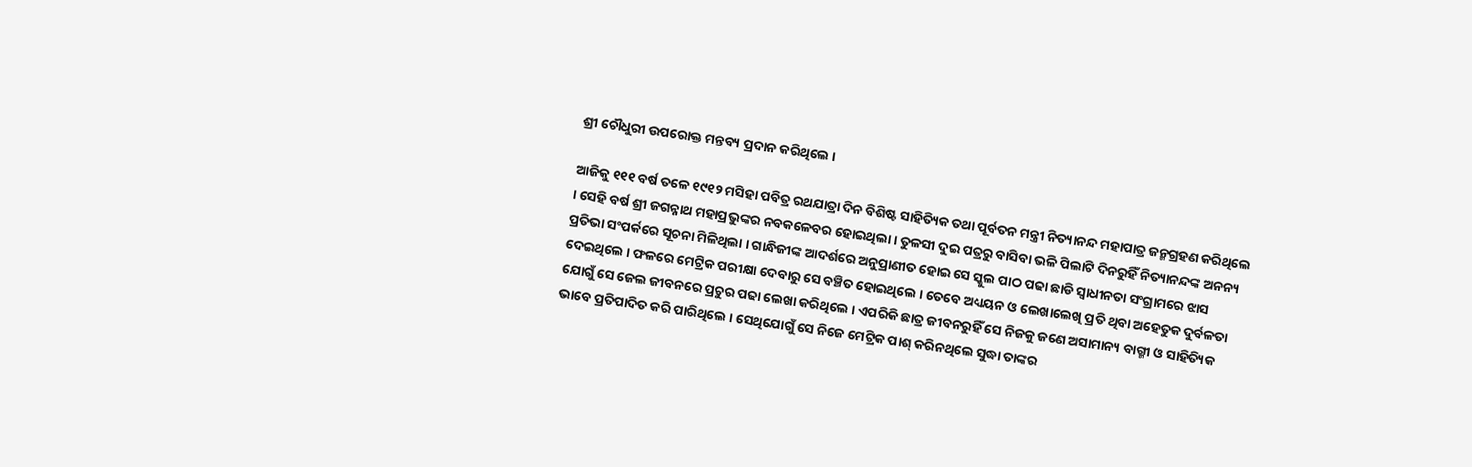ଶ୍ରୀ ଚୌଧୁରୀ ଉପରୋକ୍ତ ମନ୍ତବ୍ୟ ପ୍ରଦାନ କରିଥିଲେ ।

ଆଜିକୁ ୧୧୧ ବର୍ଷ ତଳେ ୧୯୧୨ ମସିହା ପବିତ୍ର ରଥଯାତ୍ରା ଦିନ ବିଶିଷ୍ଟ ସାହିତ୍ୟିକ ତଥା ପୂର୍ବତନ ମନ୍ତ୍ରୀ ନିତ୍ୟାନନ୍ଦ ମହାପାତ୍ର ଜନ୍ମଗ୍ରହଣ କରିଥିଲେ । ସେହି ବର୍ଷ ଶ୍ରୀ ଜଗନ୍ନାଥ ମହାପ୍ରଭୁଙ୍କର ନବକଳେବର ହୋଇଥିଲା । ତୁଳସୀ ଦୁଇ ପତ୍ରରୁ ବାସିବା ଭଳି ପିଲାଟି ଦିନରୁହିଁ ନିତ୍ୟାନନ୍ଦଙ୍କ ଅନନ୍ୟ ପ୍ରତିଭା ସଂପର୍କରେ ସୂଚନା ମିଳିଥିଲା । ଗାନ୍ଧିଜୀଙ୍କ ଆଦର୍ଶରେ ଅନୁପ୍ରାଣୀତ ହୋଇ ସେ ସ୍କୁଲ ପାଠ ପଢା ଛାଡି ସ୍ୱାଧୀନତା ସଂଗ୍ରାମରେ ଝାସ ଦେଇଥିଲେ । ଫଳରେ ମେଟ୍ରିକ ପରୀକ୍ଷା ଦେବାରୁ ସେ ବଞ୍ଚିତ ହୋଇଥିଲେ । ତେବେ ଅଧ୍ୟୟନ ଓ ଲେଖାଲେଖି ପ୍ରତି ଥିବା ଅହେତୁକ ଦୁର୍ବଳତା ଯୋଗୁଁ ସେ ଜେଲ ଜୀବନରେ ପ୍ରଚୁର ପଢା ଲେଖା କରିଥିଲେ । ଏପରିକି ଛାତ୍ର ଜୀବନରୁହିଁ ସେ ନିଜକୁ ଜଣେ ଅସାମାନ୍ୟ ବାଗ୍ମୀ ଓ ସାହିତ୍ୟିକ ଭାବେ ପ୍ରତିପାଦିତ କରି ପାରିଥିଲେ । ସେଥିଯୋଗୁଁ ସେ ନିଜେ ମେଟ୍ରିକ ପାଶ୍ କରିନଥିଲେ ସୁଦ୍ଧା ତାଙ୍କର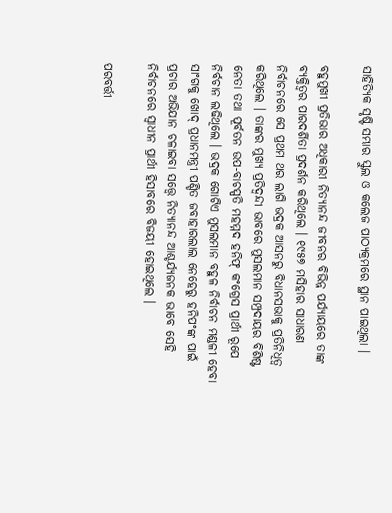ସାହିତ୍ୟିକ ସୃଷ୍ଟି ସମ୍ଭାର ସ୍କୁଲ ଓ କଲେଜ ପାଠ୍ୟକ୍ରମରେ ସ୍ଥାନ ପାଇଥିଲା ।

ବହୁମୁଖୀ ପ୍ରତିଭାର ଅଧିକାରୀ ନିତ୍ୟାନନ୍ଦ ଜୀବନର ବିଭିନ୍ନ ପର୍ଯ୍ୟାୟରେ ତାଙ୍କ ବ୍ୟକ୍ତିତ୍ୱର ପାରଦର୍ଶିତା ପ୍ରଦର୍ଶନ କରିଥିଲେ । ୧୯୫୭ ମସିହାର ସାଧାରଣ ନିର୍ବାଚନରେ ସେ ପ୍ରଥମ ଥର ଲାଗି ଭଦ୍ରକ ଆସନରୁ ବିଧାନସଭାକୁ ପ୍ରତିନିଧିତ୍ୱ କରିଥିଲେ । ତାଙ୍କର ମୁଖ୍ୟ ପ୍ରତିଦ୍ୱନ୍ଦୀ ଭାବରେ ମୁସଲମାନ ସମ୍ପ୍ରଦାୟର ବିଶିଷ୍ଟ ନେତା ତଥା ପୂର୍ବତନ ଉପ-ବାଚସ୍ପତି ମହମ୍ମଦ ହନିଫ୍ କଂଗ୍ରେସ ପ୍ରାର୍ଥୀ ରୂପେ ନିର୍ବଚାନ ଲଢିଥିଲେ । ଭଦ୍ରକ ଗୋଟିଏ ମୁସଲମାନ ବହୁଳ ନିର୍ବାଚନ ମଣ୍ଡଳୀ ହେବା ସାଂଗକୁ ଖୋଦ୍ ପ୍ରଧାନମନ୍ତ୍ରୀ ପଣ୍ଡିତ ଜବାହାରଲାଲ ନେହେରୁ ହନିପଂଙ୍କ ପାଇଁ ପ୍ରଚାର ଅଭିଯାନ ଚଳାଇବା ସତ୍ତ୍ୱେ ନିତ୍ୟାନନ୍ଦ ଆଶ୍ଚର୍ଯ୍ୟଜନକ ଭାବେ ସେହି ନିର୍ବାଚନରେ ସ୍ୱାଧୀନ ପ୍ରାର୍ଥୀ ହିସାବରେ ବିଜୟୀ ହୋଇଥିଲେ ।

ପରବର୍ତ୍ତୀ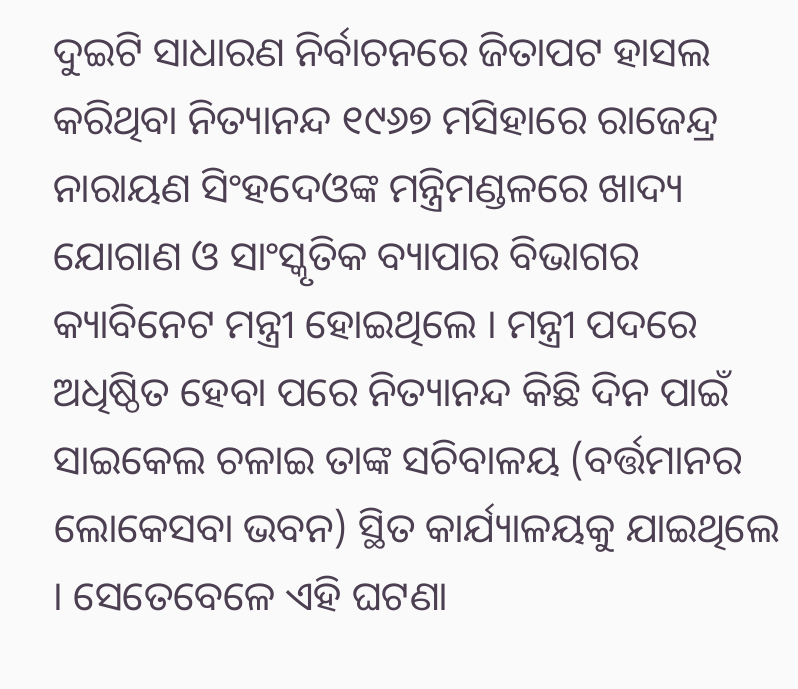ଦୁଇଟି ସାଧାରଣ ନିର୍ବାଚନରେ ଜିତାପଟ ହାସଲ କରିଥିବା ନିତ୍ୟାନନ୍ଦ ୧୯୬୭ ମସିହାରେ ରାଜେନ୍ଦ୍ର ନାରାୟଣ ସିଂହଦେଓଙ୍କ ମନ୍ତ୍ରିମଣ୍ଡଳରେ ଖାଦ୍ୟ ଯୋଗାଣ ଓ ସାଂସ୍କୃତିକ ବ୍ୟାପାର ବିଭାଗର କ୍ୟାବିନେଟ ମନ୍ତ୍ରୀ ହୋଇଥିଲେ । ମନ୍ତ୍ରୀ ପଦରେ ଅଧିଷ୍ଠିତ ହେବା ପରେ ନିତ୍ୟାନନ୍ଦ କିଛି ଦିନ ପାଇଁ ସାଇକେଲ ଚଳାଇ ତାଙ୍କ ସଚିବାଳୟ (ବର୍ତ୍ତମାନର ଲୋକେସବା ଭବନ) ସ୍ଥିତ କାର୍ଯ୍ୟାଳୟକୁ ଯାଇଥିଲେ । ସେତେବେଳେ ଏହି ଘଟଣା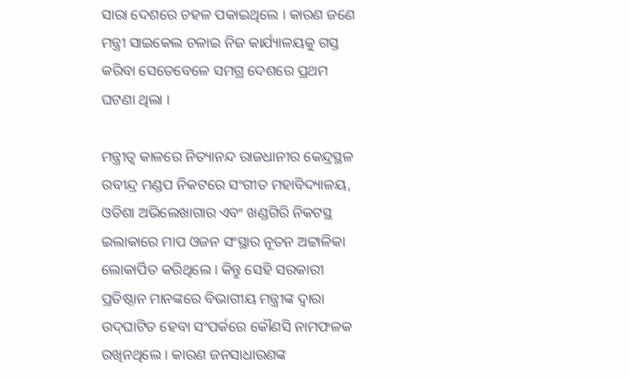ସାରା ଦେଶରେ ଚହଳ ପକାଇଥିଲେ । କାରଣ ଜଣେ ମନ୍ତ୍ରୀ ସାଇକେଲ ଚଳାଇ ନିଜ କାର୍ଯ୍ୟାଳୟକୁ ଗସ୍ତ କରିବା ସେତେବେଳେ ସମଗ୍ର ଦେଶରେ ପ୍ରଥମ ଘଟଣା ଥିଲା ।

ମନ୍ତ୍ରୀତ୍ୱ କାଳରେ ନିତ୍ୟାନନ୍ଦ ରାଜଧାନୀର କେନ୍ଦ୍ରସ୍ଥଳ ରବୀନ୍ଦ୍ର ମଣ୍ଡପ ନିକଟରେ ସଂଗୀତ ମହାବିଦ୍ୟାଳୟ, ଓଡିଶା ଅଭିଲେଖାଗାର ଏବଂ ଖଣ୍ଡଗିରି ନିକଟସ୍ଥ ଇଲାକାରେ ମାପ ଓଜନ ସଂସ୍ଥାର ନୂତନ ଅଟ୍ଟାଳିକା ଲୋକାର୍ପିତ କରିଥିଲେ । କିନ୍ତୁ ସେହି ସରକାରୀ ପ୍ରତିଷ୍ଠାନ ମାନଙ୍କରେ ବିଭାଗୀୟ ମନ୍ତ୍ରୀଙ୍କ ଦ୍ୱାରା ଉଦ୍‌ଘାଟିତ ହେବା ସଂପର୍କରେ କୌଣସି ନାମଫଳକ ରଖିନଥିଲେ । କାରଣ ଜନସାଧାରଣଙ୍କ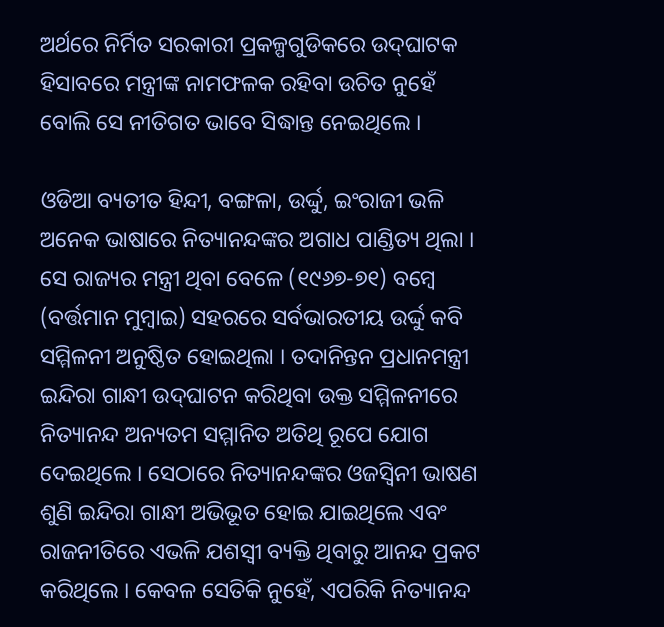ଅର୍ଥରେ ନିର୍ମିତ ସରକାରୀ ପ୍ରକଳ୍ପଗୁଡିକରେ ଉଦ୍‌ଘାଟକ ହିସାବରେ ମନ୍ତ୍ରୀଙ୍କ ନାମଫଳକ ରହିବା ଉଚିତ ନୁହେଁ ବୋଲି ସେ ନୀତିଗତ ଭାବେ ସିଦ୍ଧାନ୍ତ ନେଇଥିଲେ ।

ଓଡିଆ ବ୍ୟତୀତ ହିନ୍ଦୀ, ବଙ୍ଗଳା, ଉର୍ଦ୍ଦୁ, ଇଂରାଜୀ ଭଳି ଅନେକ ଭାଷାରେ ନିତ୍ୟାନନ୍ଦଙ୍କର ଅଗାଧ ପାଣ୍ଡିତ୍ୟ ଥିଲା । ସେ ରାଜ୍ୟର ମନ୍ତ୍ରୀ ଥିବା ବେଳେ (୧୯୬୭-୭୧) ବମ୍ବେ (ବର୍ତ୍ତମାନ ମୁମ୍ବାଇ) ସହରରେ ସର୍ବଭାରତୀୟ ଉର୍ଦ୍ଦୁ କବି ସମ୍ମିଳନୀ ଅନୁଷ୍ଠିତ ହୋଇଥିଲା । ତଦାନିନ୍ତନ ପ୍ରଧାନମନ୍ତ୍ରୀ ଇନ୍ଦିରା ଗାନ୍ଧୀ ଉଦ୍‌ଘାଟନ କରିଥିବା ଉକ୍ତ ସମ୍ମିଳନୀରେ ନିତ୍ୟାନନ୍ଦ ଅନ୍ୟତମ ସମ୍ମାନିତ ଅତିଥି ରୂପେ ଯୋଗ ଦେଇଥିଲେ । ସେଠାରେ ନିତ୍ୟାନନ୍ଦଙ୍କର ଓଜସ୍ୱିନୀ ଭାଷଣ ଶୁଣି ଇନ୍ଦିରା ଗାନ୍ଧୀ ଅଭିଭୂତ ହୋଇ ଯାଇଥିଲେ ଏବଂ ରାଜନୀତିରେ ଏଭଳି ଯଶସ୍ୱୀ ବ୍ୟକ୍ତି ଥିବାରୁ ଆନନ୍ଦ ପ୍ରକଟ କରିଥିଲେ । କେବଳ ସେତିକି ନୁହେଁ, ଏପରିକି ନିତ୍ୟାନନ୍ଦ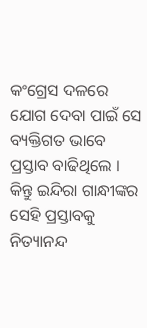କଂଗ୍ରେସ ଦଳରେ ଯୋଗ ଦେବା ପାଇଁ ସେ ବ୍ୟକ୍ତିଗତ ଭାବେ ପ୍ରସ୍ତାବ ବାଢିଥିଲେ । କିନ୍ତୁ ଇନ୍ଦିରା ଗାନ୍ଧୀଙ୍କର ସେହି ପ୍ରସ୍ତାବକୁ ନିତ୍ୟାନନ୍ଦ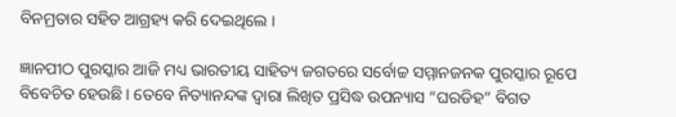ବିନମ୍ରତାର ସହିତ ଆଗ୍ରହ୍ୟ କରି ଦେଇଥିଲେ ।

ଜ୍ଞାନପୀଠ ପୁରସ୍କାର ଆଜି ମଧ୍ୟ ଭାରତୀୟ ସାହିତ୍ୟ ଜଗତରେ ସର୍ବୋଚ୍ଚ ସମ୍ମାନଜନକ ପୁରସ୍କାର ରୂପେ ବିବେଚିତ ହେଉଛି । ତେବେ ନିତ୍ୟାନନ୍ଦଙ୍କ ଦ୍ୱାରା ଲିଖିତ ପ୍ରସିଦ୍ଧ ଉପନ୍ୟାସ “ଘରଡିହ” ବିଗତ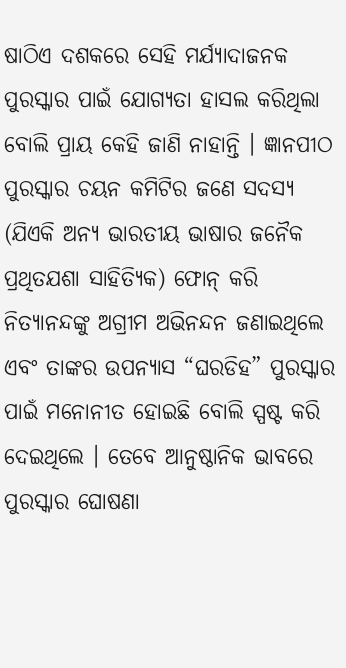ଷାଠିଏ ଦଶକରେ ସେହି ମର୍ଯ୍ୟାଦାଜନକ ପୁରସ୍କାର ପାଇଁ ଯୋଗ୍ୟତା ହାସଲ କରିଥିଲା ବୋଲି ପ୍ରାୟ କେହି ଜାଣି ନାହାନ୍ତି । ଜ୍ଞାନପୀଠ ପୁରସ୍କାର ଚୟନ କମିଟିର ଜଣେ ସଦସ୍ୟ (ଯିଏକି ଅନ୍ୟ ଭାରତୀୟ ଭାଷାର ଜନୈକ ପ୍ରଥିତଯଶା ସାହିତ୍ୟିକ) ଫୋନ୍ କରି ନିତ୍ୟାନନ୍ଦଙ୍କୁ ଅଗ୍ରୀମ ଅଭିନନ୍ଦନ ଜଣାଇଥିଲେ ଏବଂ ତାଙ୍କର ଉପନ୍ୟାସ “ଘରଡିହ” ପୁରସ୍କାର ପାଇଁ ମନୋନୀତ ହୋଇଛି ବୋଲି ସ୍ପଷ୍ଟ କରି ଦେଇଥିଲେ । ତେବେ ଆନୁଷ୍ଠାନିକ ଭାବରେ ପୁରସ୍କାର ଘୋଷଣା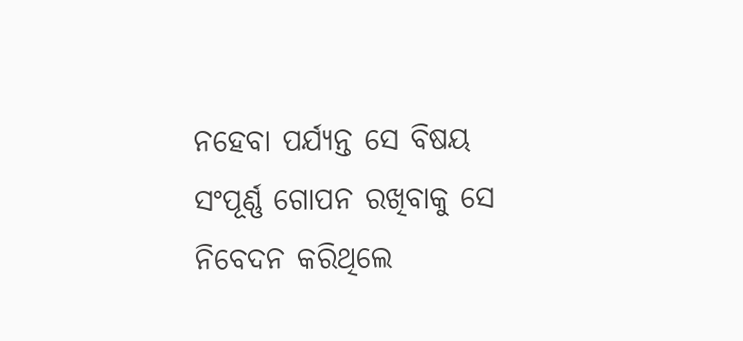ନହେବା ପର୍ଯ୍ୟନ୍ତ ସେ ବିଷୟ ସଂପୂର୍ଣ୍ଣ ଗୋପନ ରଖିବାକୁ ସେ ନିବେଦନ କରିଥିଲେ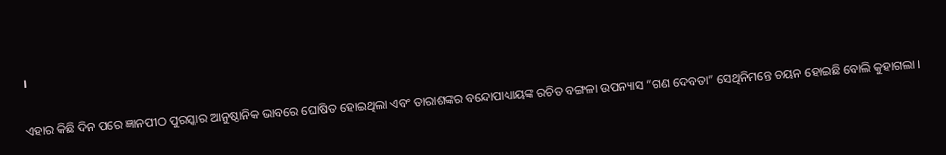।

ଏହାର କିଛି ଦିନ ପରେ ଜ୍ଞାନପୀଠ ପୁରସ୍କାର ଆନୁଷ୍ଠାନିକ ଭାବରେ ଘୋଷିତ ହୋଇଥିଲା ଏବଂ ତାରାଶଙ୍କର ବନ୍ଦୋପାଧ୍ୟାୟଙ୍କ ରଚିତ ବଙ୍ଗଳା ଉପନ୍ୟାସ “ଗଣ ଦେବତା” ସେଥିନିମନ୍ତେ ଚୟନ ହୋଇଛି ବୋଲି କୁହାଗଲା ।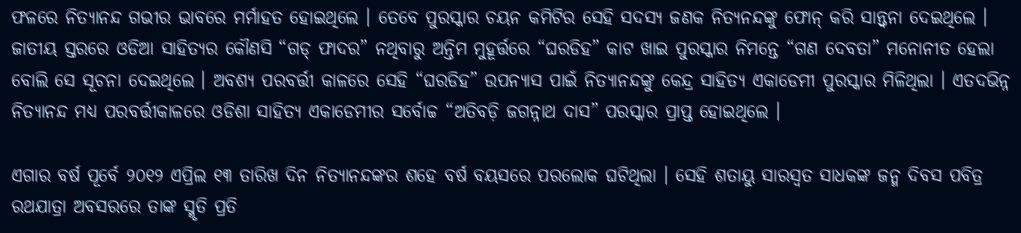ଫଳରେ ନିତ୍ୟାନନ୍ଦ ଗଭୀର ଭାବରେ ମର୍ମାହତ ହୋଇଥିଲେ । ତେବେ ପୁରସ୍କାର ଚୟନ କମିଟିର ସେହି ସଦସ୍ୟ ଜଣକ ନିତ୍ୟନନ୍ଦଙ୍କୁ ଫୋନ୍ କରି ସାନ୍ତ୍ୱନା ଦେଇଥିଲେ । ଜାତୀୟ ସ୍ତରରେ ଓଡିଆ ସାହିତ୍ୟର କୌଣସି “ଗଡ୍ ଫାଦର” ନଥିବାରୁ ଅନ୍ତିମ ମୁହୂର୍ତ୍ତରେ “ଘରଡିହ” କାଟ ଖାଇ ପୁରସ୍କାର ନିମନ୍ତେ “ଗଣ ଦେବତା” ମନୋନୀତ ହେଲା ବୋଲି ସେ ସୂଚନା ଦେଇଥିଲେ । ଅବଶ୍ୟ ପରବର୍ତ୍ତୀ କାଳରେ ସେହି “ଘରଡିହ” ଉପନ୍ୟାସ ପାଇଁ ନିତ୍ୟାନନ୍ଦଙ୍କୁ କେନ୍ଦ୍ର ସାହିତ୍ୟ ଏକାଡେମୀ ପୁରସ୍କାର ମିଳିଥିଲା । ଏତଦଭିନ୍ନ ନିତ୍ୟାନନ୍ଦ ମଧ୍ୟ ପରବର୍ତ୍ତୀକାଳରେ ଓଡିଶା ସାହିତ୍ୟ ଏକାଡେମୀର ସର୍ବୋଚ୍ଚ “ଅତିବଡ଼ି ଜଗନ୍ନାଥ ଦାସ” ପରସ୍କାର ପ୍ରାପ୍ତ ହୋଇଥିଲେ ।

ଏଗାର ବର୍ଷ ପୂର୍ବେ ୨୦୧୨ ଏପ୍ରିଲ ୧୩ ତାରିଖ ଦିନ ନିତ୍ୟାନନ୍ଦଙ୍କର ଶହେ ବର୍ଷ ବୟସରେ ପରଲୋକ ଘଟିଥିଲା । ସେହି ଶତାୟୁ ସାରସ୍ୱତ ସାଧକଙ୍କ ଜନ୍ମ ଦିବସ ପବିତ୍ର ରଥଯାତ୍ରା ଅବସରରେ ତାଙ୍କ ସ୍ମୃତି ପ୍ରତି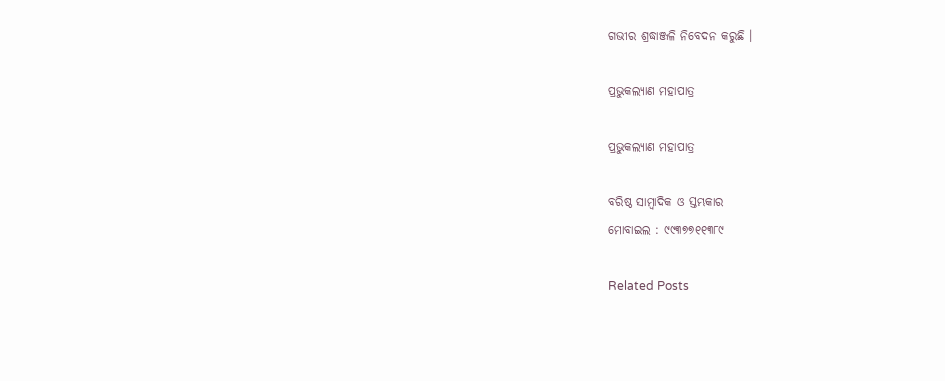ଗଭୀର ଶ୍ରଦ୍ଧାଞ୍ଜଳି ନିବେଦନ କରୁଛି ।

ପ୍ରଭୁକଲ୍ୟାଣ ମହାପାତ୍ର

ପ୍ରଭୁକଲ୍ୟାଣ ମହାପାତ୍ର

ବରିଷ୍ଠ ସାମ୍ବାଦିକ ଓ ସ୍ତମ୍ଭକାର
ମୋବାଇଲ : ୯୯୩୭୭୧୧୩୮୯

Related Posts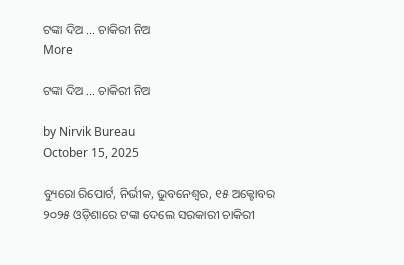ଟଙ୍କା ଦିଅ … ଚାକିରୀ ନିଅ
More

ଟଙ୍କା ଦିଅ … ଚାକିରୀ ନିଅ

by Nirvik Bureau
October 15, 2025

ବ୍ୟୁରୋ ରିପୋର୍ଟ, ନିର୍ଭୀକ, ଭୁବନେଶ୍ୱର, ୧୫ ଅକ୍ଟୋବର ୨୦୨୫ ଓଡ଼ିଶାରେ ଟଙ୍କା ଦେଲେ ସରକାରୀ ଚାକିରୀ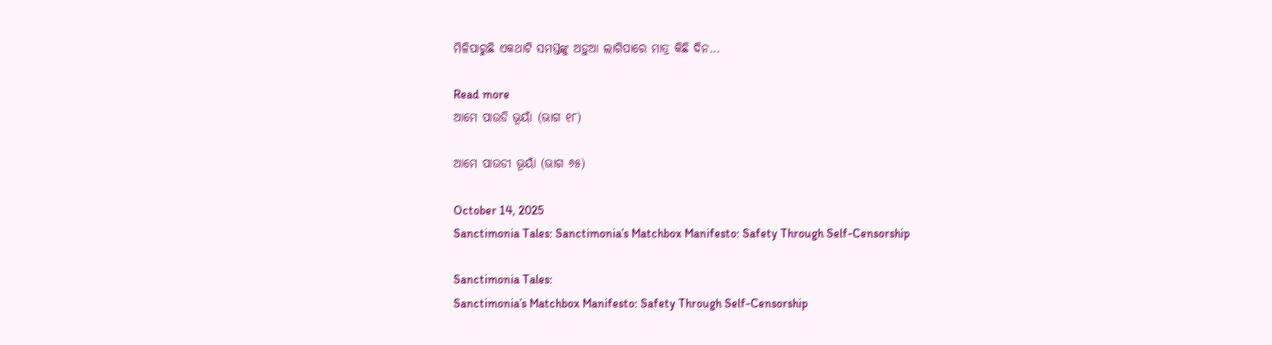ମିଳିପାରୁଛି ଏକଥାଟି ସମସ୍ତଙ୍କୁ ଅଡ଼ୁଆ ଲାଗିପାରେ ମାତ୍ର କିଛି ଦିନ...

Read more
ଆମେ ପାଉଡି ଭୂୟାଁ (ଭାଗ ୧୮)

ଆମେ ପାଉଡୀ ଭୂୟାଁ (ଭାଗ ୬୫)

October 14, 2025
Sanctimonia Tales: Sanctimonia’s Matchbox Manifesto: Safety Through Self-Censorship

Sanctimonia Tales:
Sanctimonia’s Matchbox Manifesto: Safety Through Self-Censorship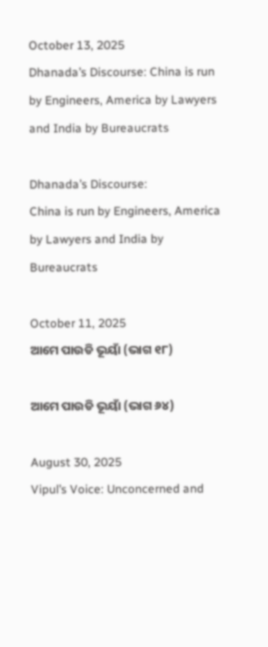October 13, 2025
Dhanada’s Discourse: China is run by Engineers, America by Lawyers and India by Bureaucrats

Dhanada’s Discourse:
China is run by Engineers, America by Lawyers and India by Bureaucrats

October 11, 2025
ଆମେ ପାଉଡି ଭୂୟାଁ (ଭାଗ ୧୮)

ଆମେ ପାଉଡି ଭୂୟାଁ (ଭାଗ ୬୪)

August 30, 2025
Vipul’s Voice: Unconcerned and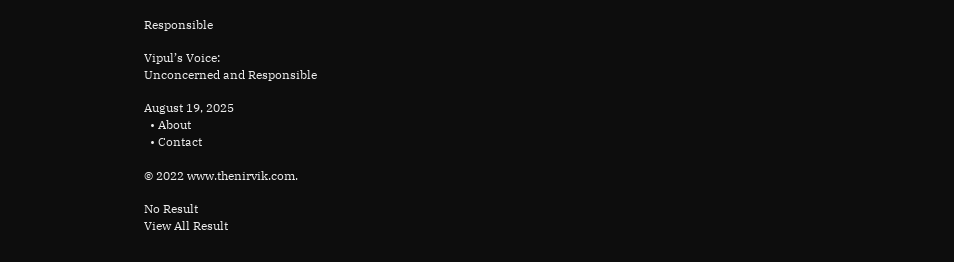Responsible

Vipul’s Voice:
Unconcerned and Responsible

August 19, 2025
  • About
  • Contact

© 2022 www.thenirvik.com.

No Result
View All Result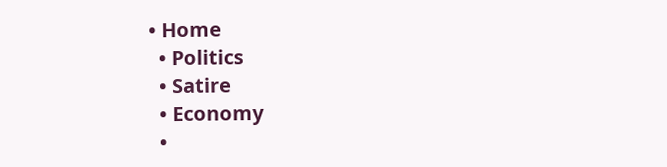• Home
  • Politics
  • Satire
  • Economy
  •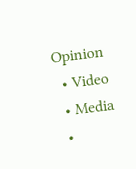Opinion
  • Video
  • Media
  •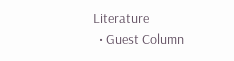Literature
  • Guest Column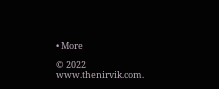• More

© 2022 www.thenirvik.com.